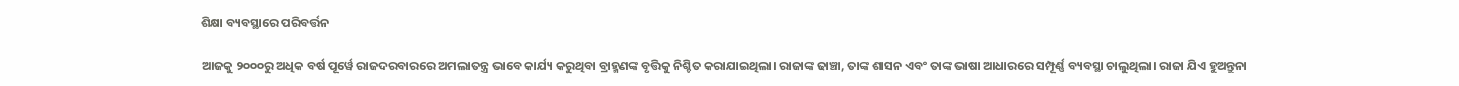ଶିକ୍ଷା ବ୍ୟବସ୍ଥାରେ ପରିବର୍ତ୍ତନ

ଆଜକୁ ୨୦୦୦ରୁ ଅଧିକ ବର୍ଷ ପୂର୍ୱେ ରାଜଦରବାରରେ ଅମଲାତନ୍ତ୍ର ଭାବେ କାର୍ଯ୍ୟ କରୁଥିବା ବ୍ରାହ୍ମଣଙ୍କ ବୃତ୍ତିକୁ ନିଶ୍ଚିତ କରାଯାଇଥିଲା। ରାଜାଙ୍କ ଢାଞ୍ଚା, ତାଙ୍କ ଶାସନ ଏବଂ ତାଙ୍କ ଭାଷା ଆଧାରରେ ସମ୍ପୂର୍ଣ୍ଣ ବ୍ୟବସ୍ଥା ଚାଲୁଥିଲା। ରାଜା ଯିଏ ହୁଅନ୍ତୁନା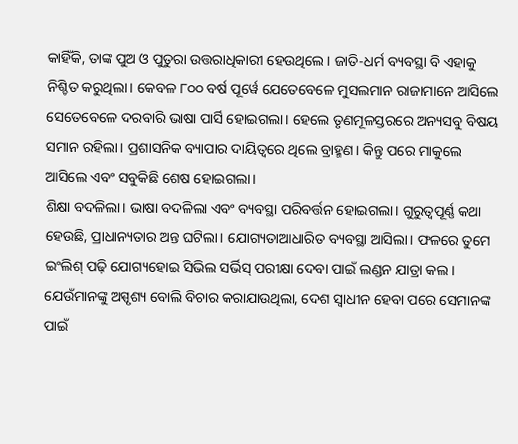କାହିଁକି, ତାଙ୍କ ପୁଅ ଓ ପୁତୁରା ଉତ୍ତରାଧିକାରୀ ହେଉଥିଲେ। ଜାତି-ଧର୍ମ ବ୍ୟବସ୍ଥା ବି ଏହାକୁ ନିଶ୍ଚିତ କରୁଥିଲା। କେବଳ ୮୦୦ ବର୍ଷ ପୂର୍ୱେ ଯେତେବେଳେ ମୁସଲମାନ ରାଜାମାନେ ଆସିଲେ ସେତେବେଳେ ଦରବାରି ଭାଷା ପାର୍ସି ହୋଇଗଲା। ହେଲେ ତୃଣମୂଳସ୍ତରରେ ଅନ୍ୟସବୁ ବିଷୟ ସମାନ ରହିଲା। ପ୍ରଶାସନିକ ବ୍ୟାପାର ଦାୟିତ୍ୱରେ ଥିଲେ ବ୍ରାହ୍ମଣ। କିନ୍ତୁ ପରେ ମାକୁଲେ ଆସିଲେ ଏବଂ ସବୁକିଛି ଶେଷ ହୋଇଗଲା।
ଶିକ୍ଷା ବଦଳିଲା। ଭାଷା ବଦଳିଲା ଏବଂ ବ୍ୟବସ୍ଥା ପରିବର୍ତ୍ତନ ହୋଇଗଲା। ଗୁରୁତ୍ୱପୂର୍ଣ୍ଣ କଥା ହେଉଛି, ପ୍ରାଧାନ୍ୟତାର ଅନ୍ତ ଘଟିଲା। ଯୋଗ୍ୟତାଆଧାରିତ ବ୍ୟବସ୍ଥା ଆସିଲା। ଫଳରେ ତୁମେ ଇଂଲିଶ୍‌ ପଢ଼ି ଯୋଗ୍ୟହୋଇ ସିଭିଲ ସର୍ଭିସ୍‌ ପରୀକ୍ଷା ଦେବା ପାଇଁ ଲଣ୍ଡନ ଯାତ୍ରା କଲ। ଯେଉଁମାନଙ୍କୁ ଅସ୍ପୃଶ୍ୟ ବୋଲି ବିଚାର କରାଯାଉଥିଲା, ଦେଶ ସ୍ୱାଧୀନ ହେବା ପରେ ସେମାନଙ୍କ ପାଇଁ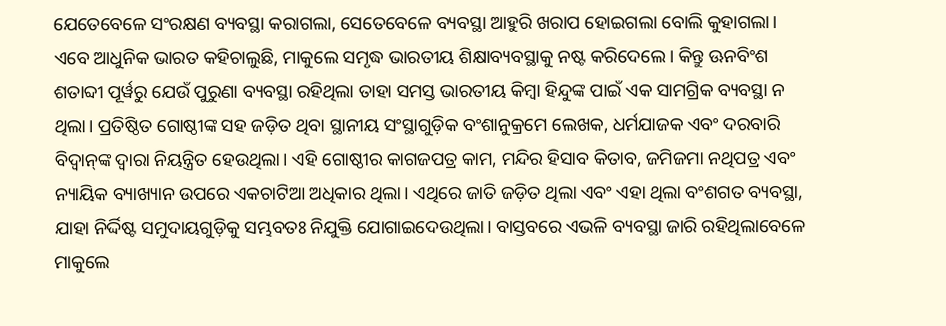ଯେତେବେଳେ ସଂରକ୍ଷଣ ବ୍ୟବସ୍ଥା କରାଗଲା, ସେତେବେଳେ ବ୍ୟବସ୍ଥା ଆହୁରି ଖରାପ ହୋଇଗଲା ବୋଲି କୁହାଗଲା। ଏବେ ଆଧୁନିକ ଭାରତ କହିଚାଲୁଛି, ମାକୁଲେ ସମୃଦ୍ଧ ଭାରତୀୟ ଶିକ୍ଷାବ୍ୟବସ୍ଥାକୁ ନଷ୍ଟ କରିଦେଲେ। କିନ୍ତୁ ଊନବିଂଶ ଶତାବ୍ଦୀ ପୂର୍ୱରୁ ଯେଉଁ ପୁରୁଣା ବ୍ୟବସ୍ଥା ରହିଥିଲା ତାହା ସମସ୍ତ ଭାରତୀୟ କିମ୍ୱା ହିନ୍ଦୁଙ୍କ ପାଇଁ ଏକ ସାମଗ୍ରିକ ବ୍ୟବସ୍ଥା ନ ଥିଲା। ପ୍ରତିଷ୍ଠିତ ଗୋଷ୍ଠୀଙ୍କ ସହ ଜଡ଼ିତ ଥିବା ସ୍ଥାନୀୟ ସଂସ୍ଥାଗୁଡ଼ିକ ବଂଶାନୁକ୍ରମେ ଲେଖକ, ଧର୍ମଯାଜକ ଏବଂ ଦରବାରି ବିଦ୍ୱାନ୍‌ଙ୍କ ଦ୍ୱାରା ନିୟନ୍ତ୍ରିତ ହେଉଥିଲା। ଏହି ଗୋଷ୍ଠୀର କାଗଜପତ୍ର କାମ, ମନ୍ଦିର ହିସାବ କିତାବ, ଜମିଜମା ନଥିପତ୍ର ଏବଂ ନ୍ୟାୟିକ ବ୍ୟାଖ୍ୟାନ ଉପରେ ଏକଚାଟିଆ ଅଧିକାର ଥିଲା। ଏଥିରେ ଜାତି ଜଡ଼ିତ ଥିଲା ଏବଂ ଏହା ଥିଲା ବଂଶଗତ ବ୍ୟବସ୍ଥା, ଯାହା ନିର୍ଦ୍ଦିଷ୍ଟ ସମୁଦାୟଗୁଡ଼ିକୁ ସମ୍ଭବତଃ ନିଯୁକ୍ତି ଯୋଗାଇଦେଉଥିଲା। ବାସ୍ତବରେ ଏଭଳି ବ୍ୟବସ୍ଥା ଜାରି ରହିଥିଲାବେଳେ ମାକୁଲେ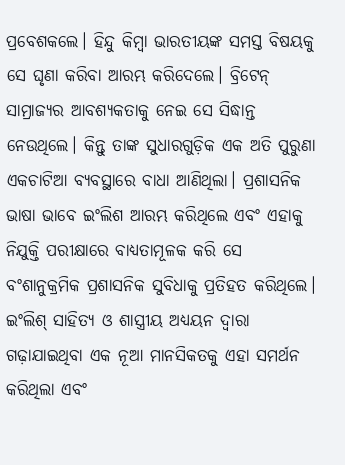ପ୍ରବେଶକଲେ। ହିନ୍ଦୁ କିମ୍ୱା ଭାରତୀୟଙ୍କ ସମସ୍ତ ବିଷୟକୁ ସେ ଘୃଣା କରିବା ଆରମ୍ଭ କରିଦେଲେ। ବ୍ରିଟେନ୍‌ ସାମ୍ରାଜ୍ୟର ଆବଶ୍ୟକତାକୁ ନେଇ ସେ ସିଦ୍ଧାନ୍ତ ନେଉଥିଲେ। କିନ୍ତୁ ତାଙ୍କ ସୁଧାରଗୁଡ଼ିକ ଏକ ଅତି ପୁରୁଣା ଏକଚାଟିଆ ବ୍ୟବସ୍ଥାରେ ବାଧା ଆଣିଥିଲା। ପ୍ରଶାସନିକ ଭାଷା ଭାବେ ଇଂଲିଶ ଆରମ୍ଭ କରିଥିଲେ ଏବଂ ଏହାକୁ ନିଯୁକ୍ତି ପରୀକ୍ଷାରେ ବାଧ୍ୟତାମୂଳକ କରି ସେ ବଂଶାନୁକ୍ରମିକ ପ୍ରଶାସନିକ ସୁବିଧାକୁ ପ୍ରତିହତ କରିଥିଲେ। ଇଂଲିଶ୍‌ ସାହିତ୍ୟ ଓ ଶାସ୍ତ୍ରୀୟ ଅଧ୍ୟୟନ ଦ୍ୱାରା ଗଢ଼ାଯାଇଥିବା ଏକ ନୂଆ ମାନସିକତକୁ ଏହା ସମର୍ଥନ କରିଥିଲା ଏବଂ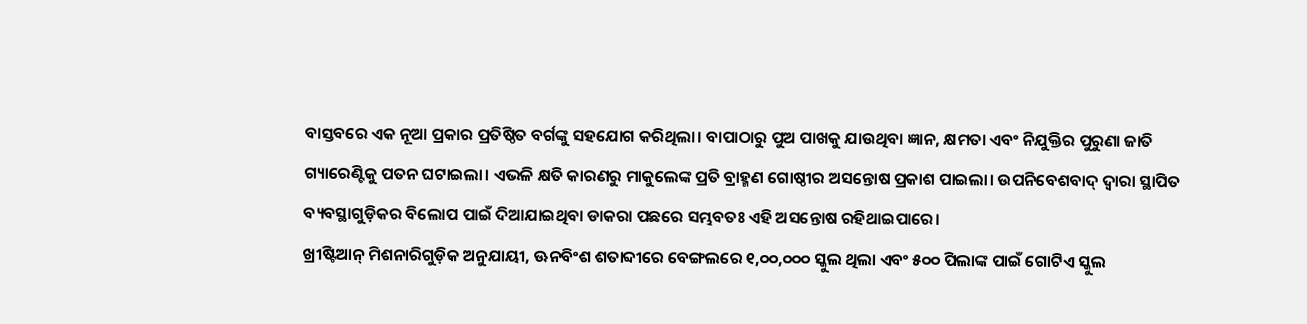ବାସ୍ତବରେ ଏକ ନୂଆ ପ୍ରକାର ପ୍ରତିଷ୍ଠିତ ବର୍ଗଙ୍କୁ ସହଯୋଗ କରିଥିଲା। ବାପାଠାରୁ ପୁଅ ପାଖକୁ ଯାଉଥିବା ଜ୍ଞାନ, କ୍ଷମତା ଏବଂ ନିଯୁକ୍ତିର ପୁରୁଣା ଜାତି ଗ୍ୟାରେଣ୍ଟିକୁ ପତନ ଘଟାଇଲା। ଏଭଳି କ୍ଷତି କାରଣରୁ ମାକୁଲେଙ୍କ ପ୍ରତି ବ୍ରାହ୍ମଣ ଗୋଷ୍ଠୀର ଅସନ୍ତୋଷ ପ୍ରକାଶ ପାଇଲା। ଉପନିବେଶବାଦ୍‌ ଦ୍ୱାରା ସ୍ଥାପିତ ବ୍ୟବସ୍ଥାଗୁଡ଼ିକର ବିଲୋପ ପାଇଁ ଦିଆଯାଇଥିବା ଡାକରା ପଛରେ ସମ୍ଭବତଃ ଏହି ଅସନ୍ତୋଷ ରହିଥାଇପାରେ।
ଖ୍ରୀଷ୍ଟିଆନ୍‌ ମିଶନାରିଗୁଡ଼ିକ ଅନୁଯାୟୀ, ଊନବିଂଶ ଶତାବ୍ଦୀରେ ବେଙ୍ଗଲରେ ୧,୦୦,୦୦୦ ସ୍କୁଲ ଥିଲା ଏବଂ ୫୦୦ ପିଲାଙ୍କ ପାଇଁ ଗୋଟିଏ ସ୍କୁଲ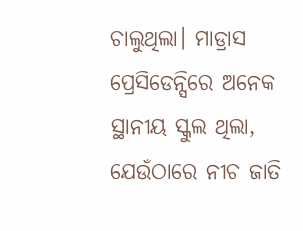ଚାଲୁଥିଲା। ମାଡ୍ରାସ ପ୍ରେସିଡେନ୍ସିରେ ଅନେକ ସ୍ଥାନୀୟ ସ୍କୁଲ ଥିଲା, ଯେଉଁଠାରେ ନୀଚ ଜାତି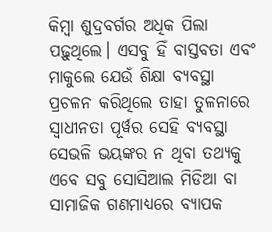କିମ୍ୱା ଶୁଦ୍ରବର୍ଗର ଅଧିକ ପିଲା ପଢ଼ୁଥିଲେ। ଏସବୁ ହିଁ ବାସ୍ତବତା ଏବଂ ମାକୁଲେ ଯେଉଁ ଶିକ୍ଷା ବ୍ୟବସ୍ଥା ପ୍ରଚଳନ କରିଥିଲେ ତାହା ତୁଳନାରେ ସ୍ୱାଧୀନତା ପୂର୍ୱର ସେହି ବ୍ୟବସ୍ଥା ସେଭଳି ଭୟଙ୍କର ନ ଥିବା ତଥ୍ୟକୁ ଏବେ ସବୁ ସୋସିଆଲ ମିଡିଆ ବା ସାମାଜିକ ଗଣମାଧ୍ୟରେ ବ୍ୟାପକ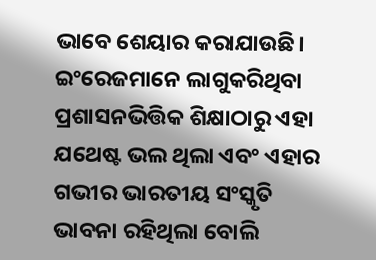ଭାବେ ଶେୟାର କରାଯାଉଛି। ଇଂରେଜମାନେ ଲାଗୁକରିଥିବା ପ୍ରଶାସନଭିତ୍ତିକ ଶିକ୍ଷାଠାରୁ ଏହା ଯଥେଷ୍ଟ ଭଲ ଥିଲା ଏବଂ ଏହାର ଗଭୀର ଭାରତୀୟ ସଂସ୍କୃତି ଭାବନା ରହିଥିଲା ବୋଲି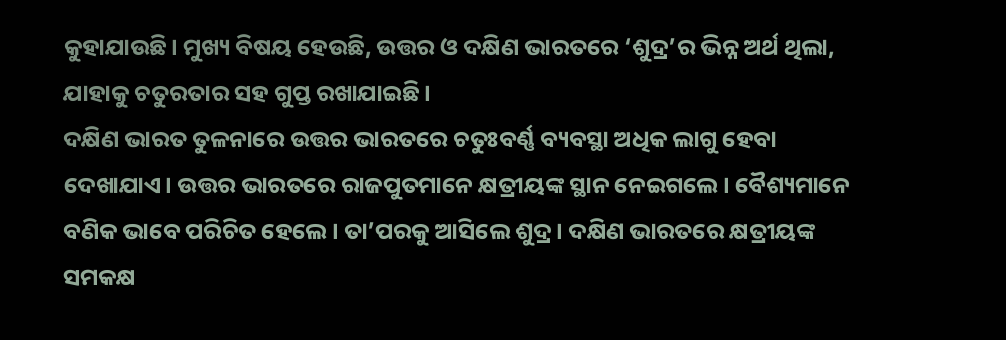କୁହାଯାଉଛି। ମୁଖ୍ୟ ବିଷୟ ହେଉଛି, ଉତ୍ତର ଓ ଦକ୍ଷିଣ ଭାରତରେ ‘ଶୁଦ୍ର’ର ଭିନ୍ନ ଅର୍ଥ ଥିଲା, ଯାହାକୁ ଚତୁରତାର ସହ ଗୁପ୍ତ ରଖାଯାଇଛି।
ଦକ୍ଷିଣ ଭାରତ ତୁଳନାରେ ଉତ୍ତର ଭାରତରେ ଚତୁଃବର୍ଣ୍ଣ ବ୍ୟବସ୍ଥା ଅଧିକ ଲାଗୁ ହେବା ଦେଖାଯାଏ। ଉତ୍ତର ଭାରତରେ ରାଜପୁତମାନେ କ୍ଷତ୍ରୀୟଙ୍କ ସ୍ଥାନ ନେଇଗଲେ। ବୈଶ୍ୟମାନେ ବଣିକ ଭାବେ ପରିଚିତ ହେଲେ। ତା’ପରକୁ ଆସିଲେ ଶୁଦ୍ର। ଦକ୍ଷିଣ ଭାରତରେ କ୍ଷତ୍ରୀୟଙ୍କ ସମକକ୍ଷ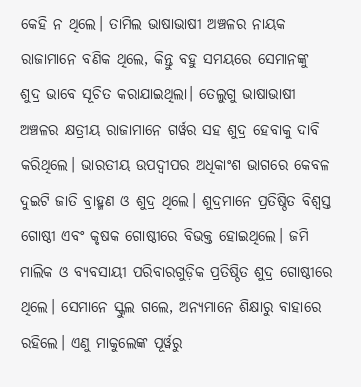କେହି ନ ଥିଲେ। ତାମିଲ ଭାଷାଭାଷୀ ଅଞ୍ଚଳର ନାୟକ ରାଜାମାନେ ବଣିକ ଥିଲେ, କିନ୍ତୁ ବହୁ ସମୟରେ ସେମାନଙ୍କୁ ଶୁଦ୍ର ଭାବେ ସୂଚିତ କରାଯାଇଥିଲା। ତେଲୁଗୁ ଭାଷାଭାଷୀ ଅଞ୍ଚଳର କ୍ଷତ୍ରୀୟ ରାଜାମାନେ ଗର୍ୱର ସହ ଶୁଦ୍ର ହେବାକୁ ଦାବି କରିଥିଲେ। ଭାରତୀୟ ଉପଦ୍ୱୀପର ଅଧିକାଂଶ ଭାଗରେ କେବଳ ଦୁଇଟି ଜାତି ବ୍ରାହ୍ମଣ ଓ ଶୁଦ୍ର ଥିଲେ। ଶୁଦ୍ରମାନେ ପ୍ରତିଷ୍ଠିତ ବିଶ୍ୱସ୍ତ ଗୋଷ୍ଠୀ ଏବଂ କୃଷକ ଗୋଷ୍ଠୀରେ ବିଭକ୍ତ ହୋଇଥିଲେ। ଜମି ମାଲିକ ଓ ବ୍ୟବସାୟୀ ପରିବାରଗୁଡ଼ିକ ପ୍ରତିଷ୍ଠିତ ଶୁଦ୍ର ଗୋଷ୍ଠୀରେ ଥିଲେ। ସେମାନେ ସ୍କୁଲ ଗଲେ, ଅନ୍ୟମାନେ ଶିକ୍ଷାରୁ ବାହାରେ ରହିଲେ। ଏଣୁ ମାକୁଲେଙ୍କ ପୂର୍ୱରୁ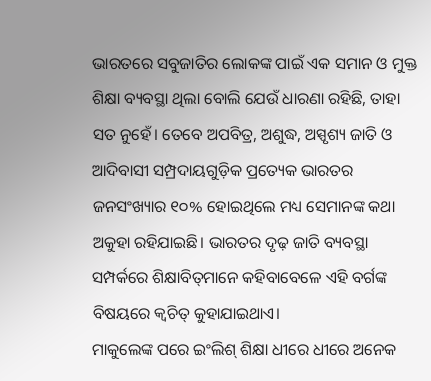ଭାରତରେ ସବୁଜାତିର ଲୋକଙ୍କ ପାଇଁ ଏକ ସମାନ ଓ ମୁକ୍ତ ଶିକ୍ଷା ବ୍ୟବସ୍ଥା ଥିଲା ବୋଲି ଯେଉଁ ଧାରଣା ରହିଛି, ତାହା ସତ ନୁହେଁ। ତେବେ ଅପବିତ୍ର, ଅଶୁଦ୍ଧ, ଅସ୍ପୃଶ୍ୟ ଜାତି ଓ ଆଦିବାସୀ ସମ୍ପ୍ରଦାୟଗୁଡ଼ିକ ପ୍ରତ୍ୟେକ ଭାରତର ଜନସଂଖ୍ୟାର ୧୦% ହୋଇଥିଲେ ମଧ୍ୟ ସେମାନଙ୍କ କଥା ଅକୁହା ରହିଯାଇଛି। ଭାରତର ଦୃଢ଼ ଜାତି ବ୍ୟବସ୍ଥା ସମ୍ପର୍କରେ ଶିକ୍ଷାବିତ୍‌ମାନେ କହିବାବେଳେ ଏହି ବର୍ଗଙ୍କ ବିଷୟରେ କ୍ୱଚିତ୍‌ କୁହାଯାଇଥାଏ।
ମାକୁଲେଙ୍କ ପରେ ଇଂଲିଶ୍‌ ଶିକ୍ଷା ଧୀରେ ଧୀରେ ଅନେକ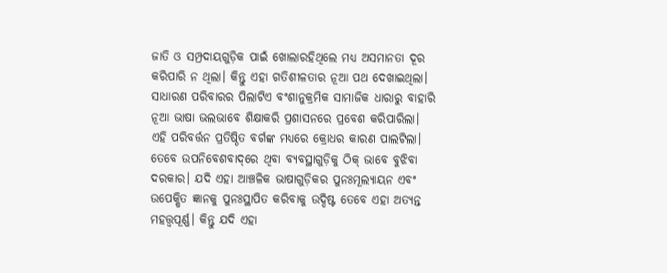ଜାତି ଓ ସମ୍ପ୍ରଦାୟଗୁଡ଼ିକ ପାଇଁ ଖୋଲାରହିଥିଲେ ମଧ୍ୟ ଅସମାନତା ଦୂର କରିପାରି ନ ଥିଲା। କିନ୍ତୁ ଏହା ଗତିଶୀଳତାର ନୂଆ ପଥ ଦେଖାଇଥିଲା। ସାଧାରଣ ପରିବାରର ପିଲାଟିଏ ବଂଶାନୁକ୍ରମିକ ସାମାଜିକ ଧାରାରୁ ବାହାରି ନୂଆ ଭାଷା ଭଲଭାବେ ଶିକ୍ଷାକରି ପ୍ରଶାସନରେ ପ୍ରବେଶ କରିପାରିଲା। ଏହି ପରିବର୍ତ୍ତନ ପ୍ରତିଷ୍ଠିତ ବର୍ଗଙ୍କ ମଧ୍ୟରେ କ୍ରୋଧର କାରଣ ପାଲଟିଲା। ତେବେ ଉପନିବେଶବାଦ୍‌ରେ ଥିବା ବ୍ୟବସ୍ଥାଗୁଡ଼ିକୁ ଠିକ୍‌ ଭାବେ ବୁଝିବା ଦରକାର। ଯଦି ଏହା ଆଞ୍ଚଳିକ ଭାଷାଗୁଡ଼ିକର ପୁନଃମୂଲ୍ୟାୟନ ଏବଂ ଉପେକ୍ଷିତ ଜ୍ଞାନକୁ ପୁନଃସ୍ଥାପିତ କରିବାକୁ ଉଦ୍ଦିଷ୍ଟ ତେବେ ଏହା ଅତ୍ୟନ୍ତ ମହତ୍ତ୍ୱପୂର୍ଣ୍ଣ। କିନ୍ତୁ ଯଦି ଏହା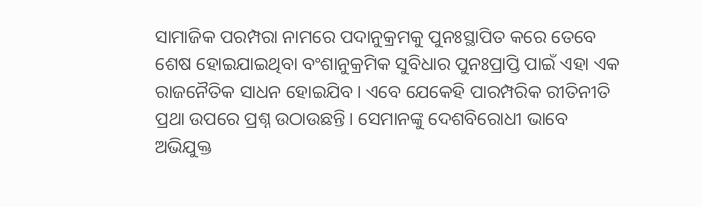ସାମାଜିକ ପରମ୍ପରା ନାମରେ ପଦାନୁକ୍ରମକୁ ପୁନଃସ୍ଥାପିତ କରେ ତେବେ ଶେଷ ହୋଇଯାଇଥିବା ବଂଶାନୁକ୍ରମିକ ସୁବିଧାର ପୁନଃପ୍ରାପ୍ତି ପାଇଁ ଏହା ଏକ ରାଜନୈତିକ ସାଧନ ହୋଇଯିବ। ଏବେ ଯେକେହି ପାରମ୍ପରିକ ରୀତିନୀତି ପ୍ରଥା ଉପରେ ପ୍ରଶ୍ନ ଉଠାଉଛନ୍ତି। ସେମାନଙ୍କୁ ଦେଶବିରୋଧୀ ଭାବେ ଅଭିଯୁକ୍ତ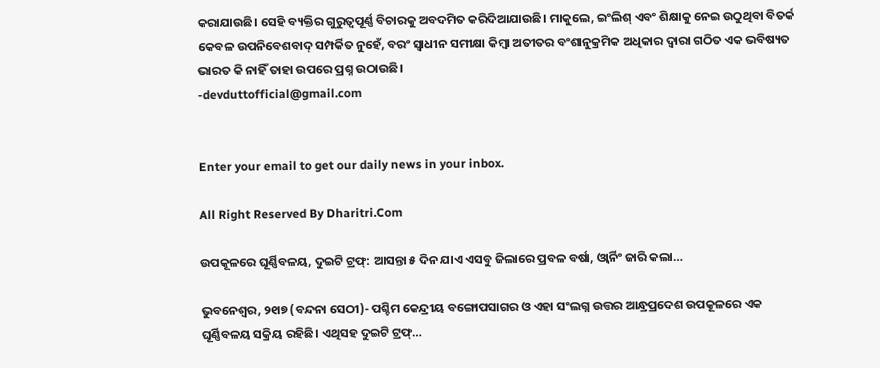କରାଯାଉଛି। ସେହି ବ୍ୟକ୍ତିର ଗୁରୁତ୍ୱପୂର୍ଣ୍ଣ ବିଚାରକୁ ଅବଦମିତ କରିଦିଆଯାଉଛି। ମାକୁଲେ, ଇଂଲିଶ୍‌ ଏବଂ ଶିକ୍ଷାକୁ ନେଇ ଉଠୁଥିବା ବିତର୍କ କେବଳ ଉପନିବେଶବାଦ୍‌ ସମ୍ପର୍କିତ ନୁହେଁ, ବରଂ ସ୍ୱାଧୀନ ସମୀକ୍ଷା କିମ୍ୱା ଅତୀତର ବଂଶାନୁକ୍ରମିକ ଅଧିକାର ଦ୍ୱାରା ଗଠିତ ଏକ ଭବିଷ୍ୟତ ଭାରତ କି ନାହିଁ ତାହା ଉପରେ ପ୍ରଶ୍ନ ଉଠାଉଛି।
-devduttofficial@gmail.com


Enter your email to get our daily news in your inbox.

All Right Reserved By Dharitri.Com

ଉପକୂଳରେ ଘୂର୍ଣ୍ଣିବଳୟ, ଦୁଇଟି ଟ୍ରଫ୍‌: ଆସନ୍ତା ୫ ଦିନ ଯାଏ ଏସବୁ ଜିଲାରେ ପ୍ରବଳ ବର୍ଷା, ଓ୍ବାର୍ନିଂ ଜାରି କଲା…

ଭୁବନେଶ୍ୱର, ୨୧ା୭ (ବନ୍ଦନା ସେଠୀ)- ପଶ୍ଚିମ କେନ୍ଦ୍ରୀୟ ବଙ୍ଗୋପସାଗର ଓ ଏହା ସଂଲଗ୍ନ ଉତ୍ତର ଆନ୍ଧ୍ରପ୍ରଦେଶ ଉପକୂଳରେ ଏକ ଘୂର୍ଣ୍ଣିବଳୟ ସକ୍ରିୟ ରହିଛି। ଏଥିସହ ଦୁଇଟି ଟ୍ରଫ୍‌…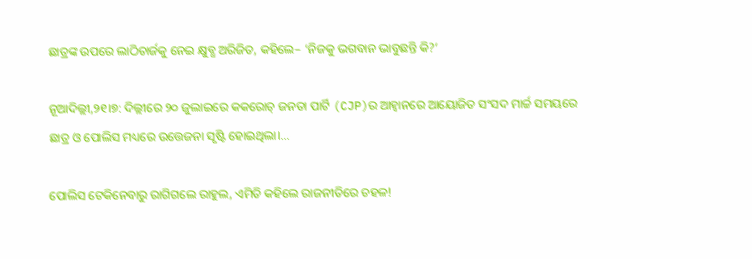ଛାତ୍ରଙ୍କ ଉପରେ ଲାଠିଚାର୍ଜକୁ ନେଇ କ୍ଷୁବ୍ଧ ଅରିଜିତ, କହିଲେ– ‘ନିଜକୁ ଭଗବାନ ଭାବୁଛନ୍ତି କି?’

ନୂଆଦିଲ୍ଲୀ,୨୧।୭: ଦିଲ୍ଲୀରେ ୨୦ ଜୁଲାଇରେ କକରୋଚ୍ ଜନତା ପାର୍ଟି (CJP)ର ଆହ୍ୱାନରେ ଆୟୋଜିତ ସଂସଦ ମାର୍ଚ୍ଚ ସମୟରେ ଛାତ୍ର ଓ ପୋଲିସ ମଧ୍ୟରେ ଉତ୍ତେଜନା ସୃଷ୍ଟି ହୋଇଥିଲା।…

ପୋଲିସ ଟେକିନେବାରୁ ରାଗିଗଲେ ରାହୁଲ, ଏମିତି କହିଲେ ରାଜନୀତିରେ ଚହଳ!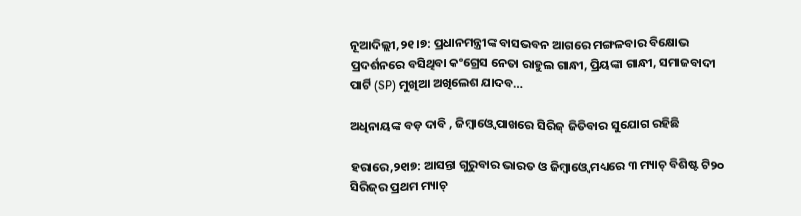ନୂଆଦିଲ୍ଲୀ,୨୧।୭: ପ୍ରଧାନମନ୍ତ୍ରୀଙ୍କ ବାସଭବନ ଆଗରେ ମଙ୍ଗଳବାର ବିକ୍ଷୋଭ ପ୍ରଦର୍ଶନରେ ବସିଥିବା କଂଗ୍ରେସ ନେତା ରାହୁଲ ଗାନ୍ଧୀ, ପ୍ରିୟଙ୍କା ଗାନ୍ଧୀ, ସମାଜବାଦୀ ପାର୍ଟି (SP) ମୁଖିଆ ଅଖିଲେଶ ଯାଦବ…

ଅଧିନାୟଙ୍କ ବଡ଼ ଦାବି , ଜିମ୍ବାଓ୍ବେ ପାଖରେ ସିରିଜ୍‌ ଜିତିବାର ସୁଯୋଗ ରହିଛି

ହରାରେ,୨୧ା୭: ଆସନ୍ତା ଗୁରୁବାର ଭାରତ ଓ ଜିମ୍ବାଓ୍ବେ ମଧ୍ୟରେ ୩ ମ୍ୟାଚ୍‌ ବିଶିଷ୍ଟ ଟି୨୦ ସିରିଜ୍‌ର ପ୍ରଥମ ମ୍ୟାଚ୍‌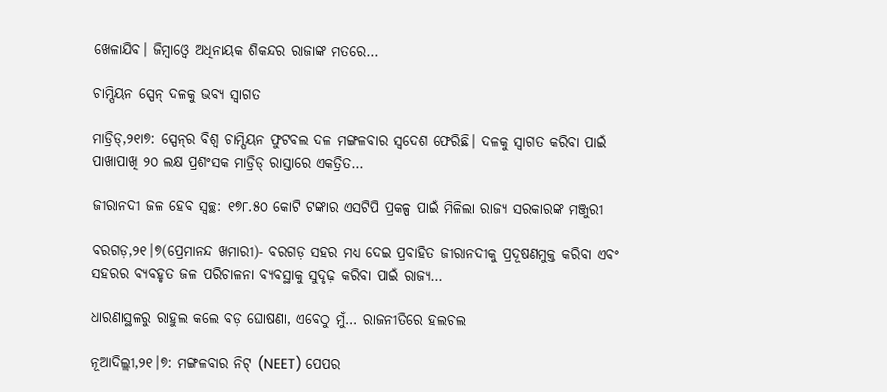ଖେଳାଯିବ। ଜିମ୍ବାଓ୍ବେ ଅଧିନାୟକ ଶିକନ୍ଦର ରାଜାଙ୍କ ମତରେ…

ଚାମ୍ପିୟନ ସ୍ପେନ୍‌ ଦଳକୁ ଭବ୍ୟ ସ୍ବାଗତ

ମାଡ୍ରିଡ୍‌,୨୧ା୭: ସ୍ପେନ୍‌ର ବିଶ୍ୱ ଚାମ୍ପିୟନ ଫୁଟବଲ ଦଳ ମଙ୍ଗଳବାର ସ୍ବଦେଶ ଫେରିଛି। ଦଳକୁ ସ୍ବାଗତ କରିବା ପାଇଁ ପାଖାପାଖି ୨୦ ଲକ୍ଷ ପ୍ରଶଂସକ ମାଡ୍ରିଡ୍‌ ରାସ୍ତାରେ ଏକତ୍ରିତ…

ଜୀରାନଦୀ ଜଳ ହେବ ସ୍ବଚ୍ଛ: ୧୭୮.୫୦ କୋଟି ଟଙ୍କାର ଏସଟିପି ପ୍ରକଳ୍ପ ପାଇଁ ମିଳିଲା ରାଜ୍ୟ ସରକାରଙ୍କ ମଞ୍ଜୁରୀ

ବରଗଡ଼,୨୧।୭(ପ୍ରେମାନନ୍ଦ ଖମାରୀ)- ବରଗଡ଼ ସହର ମଧ୍ୟ ଦେଇ ପ୍ରବାହିତ ଜୀରାନଦୀକୁ ପ୍ରଦୂଷଣମୁକ୍ତ କରିବା ଏବଂ ସହରର ବ୍ୟବହୃତ ଜଳ ପରିଚାଳନା ବ୍ୟବସ୍ଥାକୁ ସୁଦୃଢ଼ କରିବା ପାଇଁ ରାଜ୍ୟ…

ଧାରଣାସ୍ଥଳରୁ ରାହୁଲ କଲେ ବଡ଼ ଘୋଷଣା, ଏବେଠୁ ମୁଁ… ରାଜନୀତିରେ ହଲଚଲ

ନୂଆଦିଲ୍ଲୀ,୨୧।୭: ମଙ୍ଗଳବାର ନିଟ୍ (NEET) ପେପର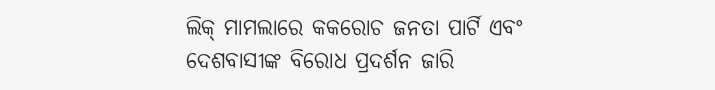ଲିକ୍ ମାମଲାରେ କକରୋଚ ଜନତା ପାର୍ଟି ଏବଂ ଦେଶବାସୀଙ୍କ ବିରୋଧ ପ୍ରଦର୍ଶନ ଜାରି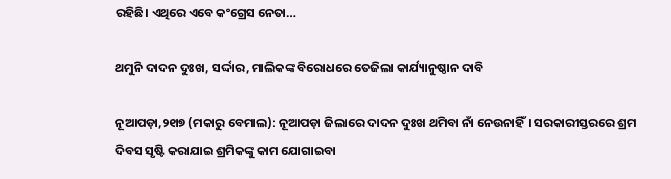ରହିଛି। ଏଥିରେ ଏବେ କଂଗ୍ରେସ ନେତା…

ଥମୁନି ଦାଦନ ଦୁଃଖ, ସର୍ଦ୍ଦାର, ମାଲିକଙ୍କ ବିରୋଧରେ ତେଜିଲା କାର୍ଯ୍ୟାନୁଷ୍ଠାନ ଦାବି

ନୂଆପଡ଼ା,୨୧ା୭ (ମକାରୁ ବେମାଲ): ନୂଆପଡ଼ା ଜିଲାରେ ଦାଦନ ଦୁଃଖ ଥମିବା ନାଁ ନେଉନାହିଁ। ସରକାରୀସ୍ତରରେ ଶ୍ରମ ଦିବସ ସୃଷ୍ଟି କରାଯାଇ ଶ୍ରମିକଙ୍କୁ କାମ ଯୋଗାଇବା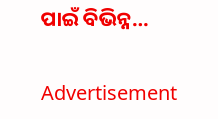ପାଇଁ ବିଭିନ୍ନ…

Advertisement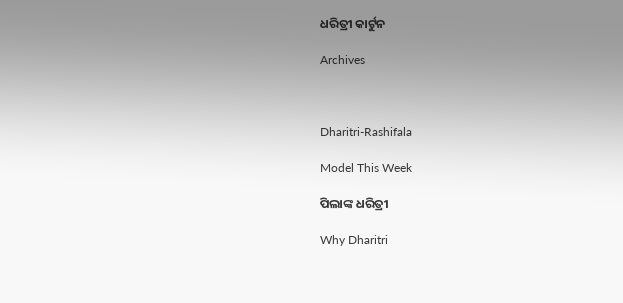ଧରିତ୍ରୀ କାର୍ଟୁନ

Archives



Dharitri-Rashifala

Model This Week

ପିଲାଙ୍କ ଧରିତ୍ରୀ

Why Dharitri